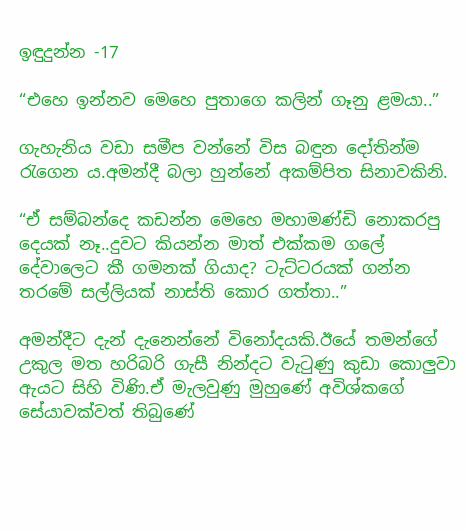ඉඳුදුන්න -17

“එහෙ ඉන්නව මෙහෙ පුතාගෙ කලින් ගෑනු ළමයා..”

ගැහැනිය වඩා සමීප වන්නේ විස බඳුන දෝතින්ම රැගෙන ය.අමන්දී බලා හුන්නේ අකම්පිත සිනාවකිනි.

“ඒ සම්බන්දෙ කඩන්න මෙහෙ මහාමණ්ඩි නොකරපු දෙයක් නෑ..දුවට කියන්න මාත් එක්කම ගලේ දේවාලෙට කී ගමනක් ගියාද? ටැට්ටරයක් ගන්න තරමේ සල්ලියක් නාස්ති කොර ගත්තා..”

අමන්දීට දැන් දැනෙන්නේ විනෝදයකි.ඊයේ තමන්ගේ උකුල මත හරිබරි ගැසී නින්දට වැටුණු කුඩා කොලුවා ඇයට සිහි විණි.ඒ මැලවුණු මුහුණේ අවිශ්කගේ සේයාවක්වත් තිබුණේ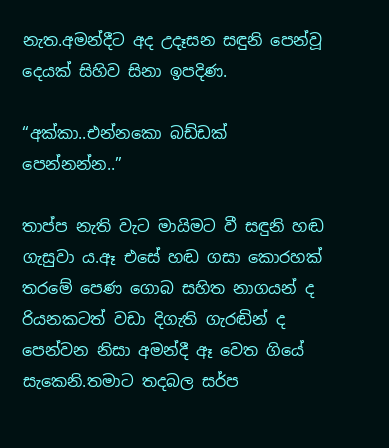නැත.අමන්දීට අද උදෑසන සඳුනි පෙන්වූ දෙයක් සිහිව සිනා ඉපදිණ.

“අක්කා..එන්නකො බඩ්ඩක් පෙන්නන්න..”

තාප්ප නැති වැට මායිමට වී සඳුනි හඬ ගැසුවා ය.ඈ එසේ හඬ ගසා කොරහක් තරමේ පෙණ ගොබ සහිත නාගයන් ද රියනකටත් වඩා දිගැති ගැරඬින් ද පෙන්වන නිසා අමන්දී ඈ වෙත ගියේ සැකෙනි.තමාට තදබල සර්ප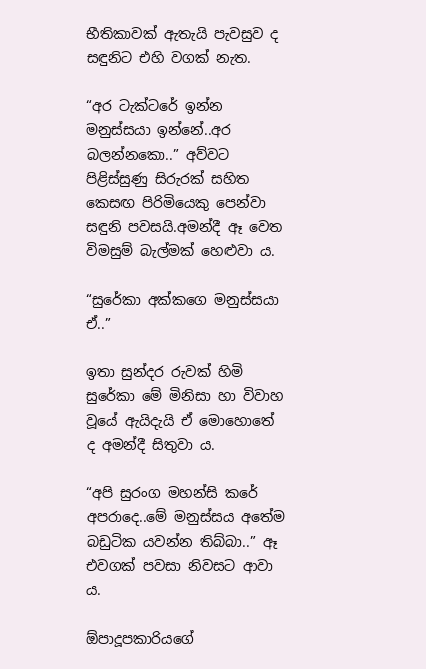භීතිකාවක් ඇතැයි පැවසුව ද සඳුනිට එහි වගක් නැත.

“අර ටැක්ටරේ ඉන්න මනුස්සයා ඉන්නේ..අර බලන්නකො..” අව්වට පිළිස්සුණු සිරුරක් සහිත කෙසඟ පිරිමියෙකු පෙන්වා සඳුනි පවසයි.අමන්දී ඈ වෙත විමසුම් බැල්මක් හෙළුවා ය.

“සුරේකා අක්කගෙ මනුස්සයා ඒ..”

ඉතා සුන්දර රුවක් හිමි සුරේකා මේ මිනිසා හා විවාහ වූයේ ඇයිදැයි ඒ මොහොතේ ද අමන්දී සිතුවා ය.

“අපි සුරංග මහන්සි කරේ අපරාදෙ..මේ මනුස්සය අතේම බඩුටික යවන්න තිබ්බා..” ඈ එවගක් පවසා නිවසට ආවා ය.

ඕපාදූපකාරියගේ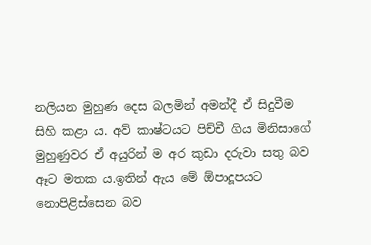නලියන මුහුණ දෙස බලමින් අමන්දී ඒ සිදුවීම සිහි කළා ය. අව් කාෂ්‍ටයට පිච්චී ගිය මිනිසාගේ මුහුණුවර ඒ අයුරින් ම අර කුඩා දරුවා සතු බව ඈට මතක ය.ඉතින් ඇය මේ ඕපාදූපයට නොපිළිස්සෙන බව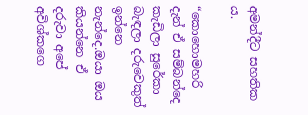අමන්දීට සහතික ය.

“කොහොමහරි දැන් ඒ සම්බන්දෙ කැඩිලා සුරේකා බැඳලා දරුවෙකුත් ඉන්නෙ නැන්දෙ.ඔයා ඔය කියන්නෙ ඒ දරුවා අපේ අවිශ්කගෙ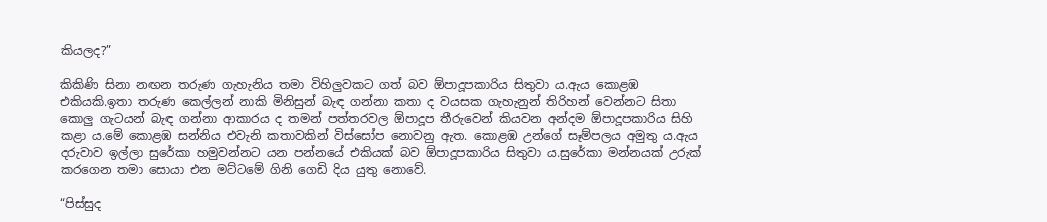කියලද?”

කිකිණි සිනා නඟන තරුණ ගැහැනිය තමා විහිලුවකට ගත් බව ඕපාදූපකාරිය සිතුවා ය.ඇය කොළඹ එකියකි.ඉතා තරුණ කෙල්ලන් නාකි මිනිසුන් බැඳ ගන්නා කතා ද වයසක ගැහැනුන් තිරිහන් වෙන්නට සිතා කොලු ගැටයන් බැඳ ගන්නා ආකාරය ද තමන් පත්තරවල ඕපාදූප තීරුවෙන් කියවන අන්දම ඕපාදූපකාරිය සිහි කළා ය.මේ කොළඹ සන්නිය එවැනි කතාවකින් විස්සෝප නොවනු ඇත. කොළඹ උන්ගේ සෑම්පලය අමුතු ය.ඇය දරුවාව ඉල්ලා සුරේකා හමුවන්නට යන පන්නයේ එකියක් බව ඕපාදූපකාරිය සිතුවා ය.සුරේකා මන්නයක් උරුක් කරගෙන තමා සොයා එන මට්ටමේ ගිනි ගෙඩි දිය යුතු නොවේ.

“පිස්සුද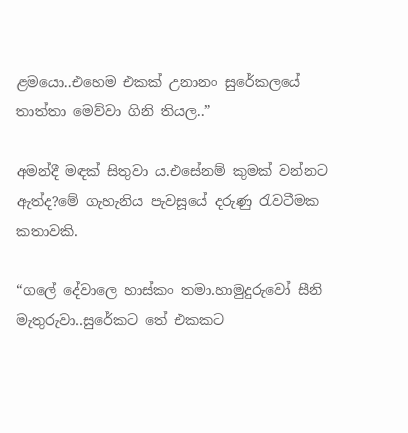ළමයො..එහෙම එකක් උනානං සුරේකලයේ තාත්තා මෙව්වා ගිනි තියල..”

අමන්දී මඳක් සිතුවා ය.එසේනම් කුමක් වන්නට ඇත්ද?මේ ගැහැනිය පැවසූයේ දරුණු රැවටීමක කතාවකි.

“ගලේ දේවාලෙ හාස්කං තමා.හාමුදුරුවෝ සීනි මැතුරුවා..සුරේකට තේ එකකට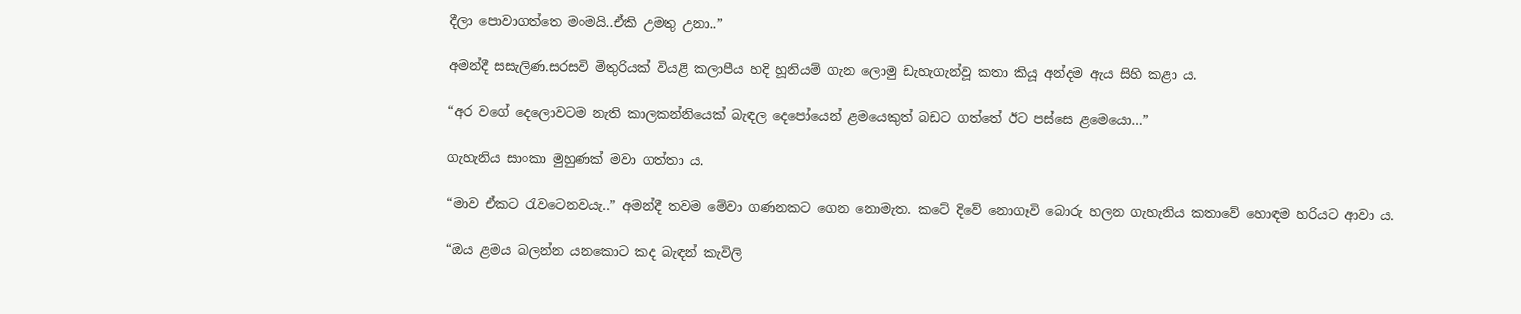දීලා පොවාගත්තෙ මංමයි..ඒකි උමතු උනා..”

අමන්දී සසැලිණ.සරසවි මිතුරියක් වියළි කලාපීය හදි හූනියම් ගැන ලොමු ඩැහැගැන්වූ කතා කියූ අන්දම ඇය සිහි කළා ය.

“අර වගේ දෙලොවටම නැති කාලකන්නියෙක් බැඳල දෙපෝයෙන් ළමයෙකුත් බඩට ගත්තේ ඊට පස්සෙ ළමෙයො…”

ගැහැනිය සාංකා මුහුණක් මවා ගත්තා ය.

“මාව ඒකට රැවටෙනවයැ..” අමන්දී තවම මේවා ගණනකට ගෙන නොමැත. කටේ දිවේ නොගෑවි බොරු හලන ගැහැනිය කතාවේ හොඳම හරියට ආවා ය.

“ඔය ළමය බලන්න යනකොට කද බැඳන් කැවිලි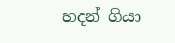හදන් ගියා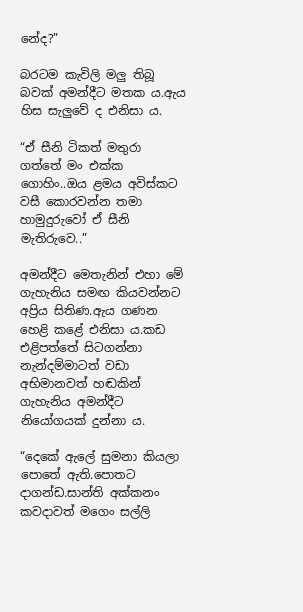නේද?”

බරටම කැවිලි මලු තිබූ බවක් අමන්දීට මතක ය.ඇය හිස සැලුවේ ද එනිසා ය.

“ඒ සීනි ටිකත් මතුරා ගත්තේ මං එක්ක ගොහිං..ඔය ළමය අවිස්කට වසී කොරවන්න තමා හාමුදුරුවෝ ඒ සීනි මැතිරුවෙ..”

අමන්දීට මෙතැනින් එහා මේ ගැහැනිය සමඟ කියවන්නට අප්‍රිය සිතිණ.ඇය ගණන හෙළි කළේ එනිසා ය.කඩ එළිපත්තේ සිටගන්නා නැන්දම්මාටත් වඩා අභිමානවත් හඬකින් ගැහැනිය අමන්දීට නියෝගයක් දුන්නා ය.

“දෙකේ ඇලේ සුමනා කියලා පොතේ ඇති.පොතට දාගන්ඩ.සාන්ති අක්කනං කවදාවත් මගෙං සල්ලි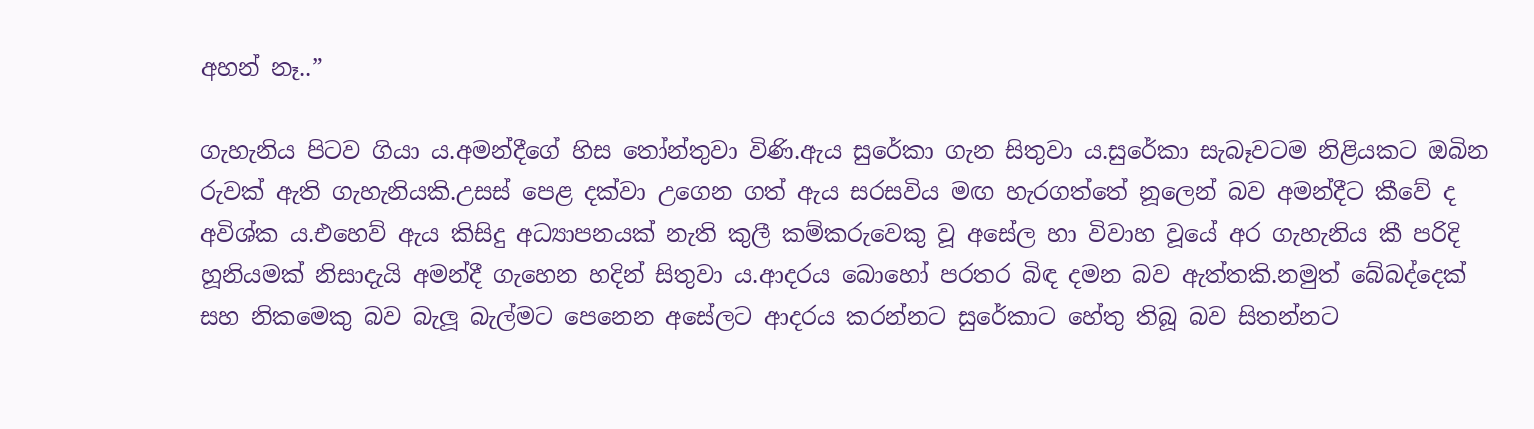අහන් නෑ..”

ගැහැනිය පිටව ගියා ය.අමන්දීගේ හිස තෝන්තුවා විණි.ඇය සුරේකා ගැන සිතුවා ය.සුරේකා සැබෑවටම නිළියකට ඔබින රුවක් ඇති ගැහැනියකි.උසස් පෙළ දක්වා උගෙන ගත් ඇය සරසවිය මඟ හැරගත්තේ නූලෙන් බව අමන්දීට කීවේ ද අවිශ්ක ය.එහෙව් ඇය කිසිදු අධ්‍යාපනයක් නැති කුලී කම්කරුවෙකු වූ අසේල හා විවාහ වූයේ අර ගැහැනිය කී පරිදි හූනියමක් නිසාදැයි අමන්දී ගැහෙන හදින් සිතුවා ය.ආදරය බොහෝ පරතර බිඳ දමන බව ඇත්තකි.නමුත් බේබද්දෙක් සහ නිකමෙකු බව බැලූ බැල්මට පෙනෙන අසේලට ආදරය කරන්නට සුරේකාට හේතු තිබූ බව සිතන්නට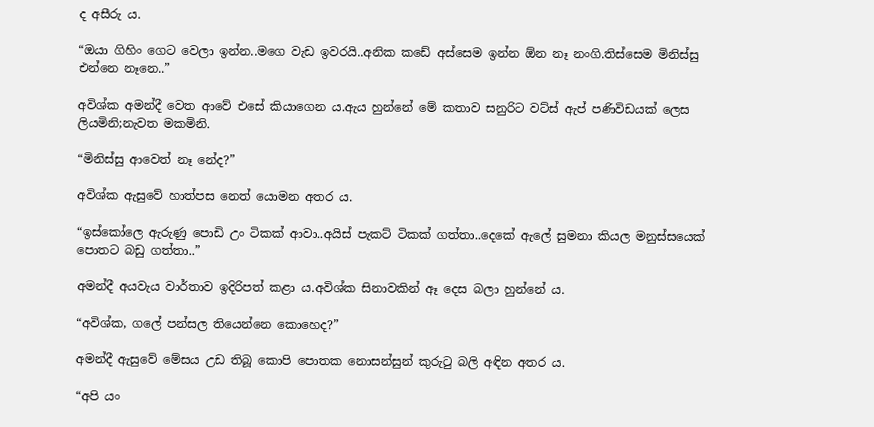ද අසීරු ය.

“ඔයා ගිහිං ගෙට වෙලා ඉන්න..මගෙ වැඩ ඉවරයි..අනික කඩේ අස්සෙම ඉන්න ඕන නෑ නංගි.තිස්සෙම මිනිස්සු එන්නෙ නෑනෙ..”

අවිශ්ක අමන්දී වෙත ආවේ එසේ කියාගෙන ය.ඇය හුන්නේ මේ කතාව සනුරිට වට්ස් ඇප් පණිවිඩයක් ලෙස ලියමිනි;නැවත මකමිනි.

“මිනිස්සු ආවෙත් නෑ නේද?”

අවිශ්ක ඇසුවේ හාත්පස නෙත් යොමන අතර ය.

“ඉස්කෝලෙ ඇරුණු පොඩි උං ටිකක් ආවා..අයිස් පැකට් ටිකක් ගත්තා..දෙකේ ඇලේ සුමනා කියල මනුස්සයෙක් පොතට බඩු ගත්තා..”

අමන්දී අයවැය වාර්තාව ඉදිරිපත් කළා ය.අවිශ්ක සිනාවකින් ඈ දෙස බලා හුන්නේ ය.

“අවිශ්ක, ගලේ පන්සල තියෙන්නෙ කොහෙද?”

අමන්දී ඇසුවේ මේසය උඩ තිබූ කොපි පොතක නොසන්සුන් කුරුටු බලි අඳින අතර ය.

“අපි යං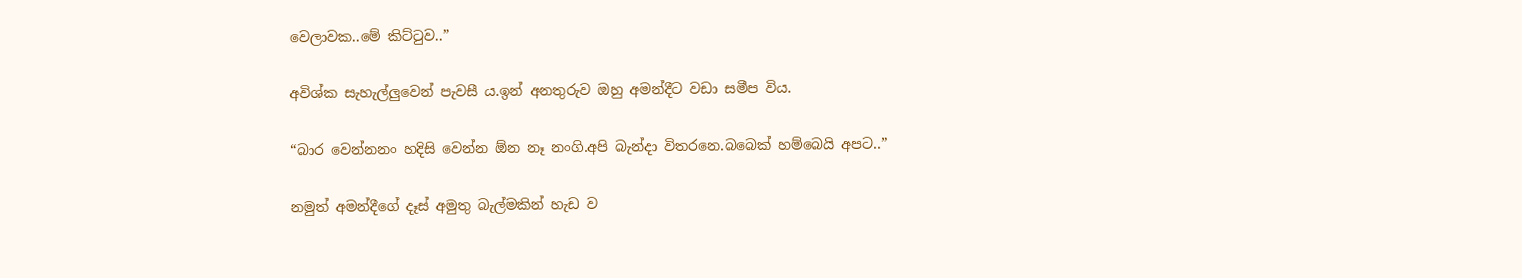වෙලාවක..මේ කිට්ටුව..”

අවිශ්ක සැහැල්ලුවෙන් පැවසී ය.ඉන් අනතුරුව ඔහු අමන්දීට වඩා සමීප විය.

“බාර වෙන්නනං හදිසි වෙන්න ඕන නෑ නංගි.අපි බැන්දා විතරනෙ.බබෙක් හම්බෙයි අපට..”

නමුත් අමන්දීගේ දෑස් අමුතු බැල්මකින් හැඩ ව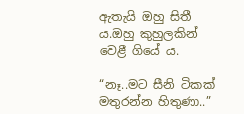ඇතැයි ඔහු සිතී ය.ඔහු කුහුලකින් වෙළී ගියේ ය.

“නෑ..මට සීනි ටිකක් මතුරන්න හිතුණා..”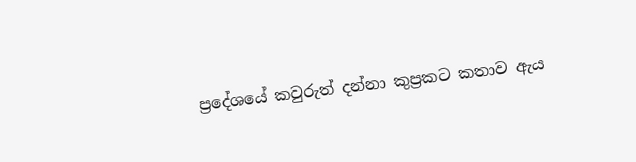ප්‍රදේශයේ කවුරුත් දන්නා කුප්‍රකට කතාව ඇය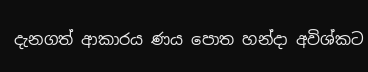දැනගත් ආකාරය ණය පොත හන්දා අවිශ්කට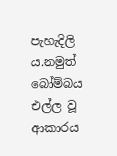පැහැදිලි ය.නමුත් බෝම්බය එල්ල වූ ආකාරය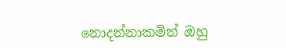නොදන්නාකමින් ඔහු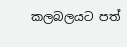කලබලයට පත්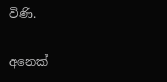විණි.

අනෙක්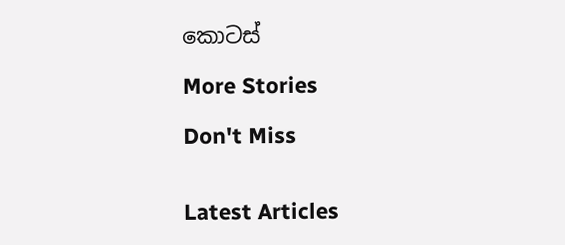කොටස්

More Stories

Don't Miss


Latest Articles